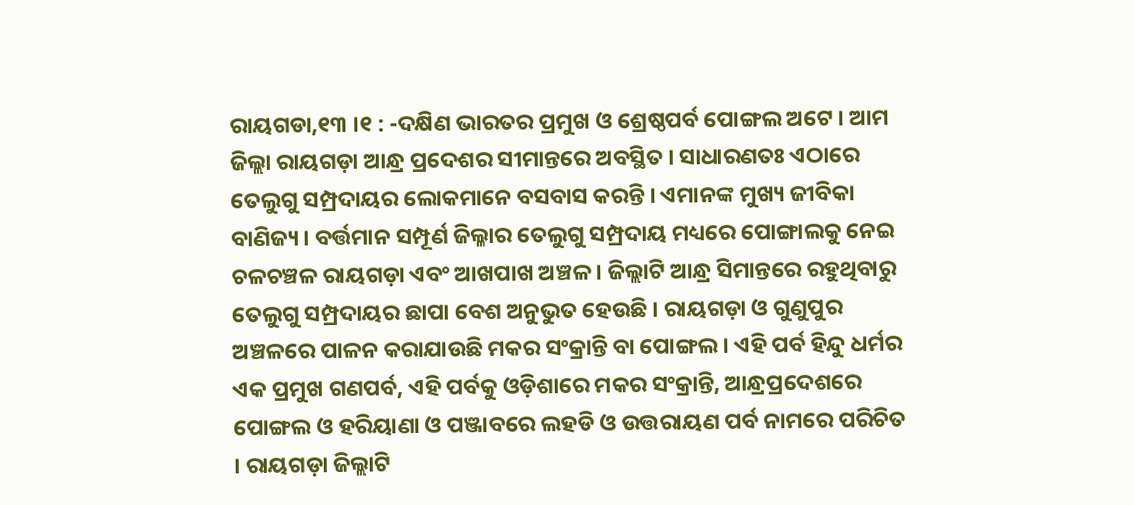ରାୟଗଡା,୧୩ ।୧ : -ଦକ୍ଷିଣ ଭାରତର ପ୍ରମୁଖ ଓ ଶ୍ରେଷ୍ଠପର୍ବ ପୋଙ୍ଗଲ ଅଟେ । ଆମ ଜିଲ୍ଲା ରାୟଗଡ଼ା ଆନ୍ଧ୍ର ପ୍ରଦେଶର ସୀମାନ୍ତରେ ଅବସ୍ଥିତ । ସାଧାରଣତଃ ଏଠାରେ ତେଲୁଗୁ ସମ୍ପ୍ରଦାୟର ଲୋକମାନେ ବସବାସ କରନ୍ତି । ଏମାନଙ୍କ ମୁଖ୍ୟ ଜୀବିକା ବାଣିଜ୍ୟ । ବର୍ତ୍ତମାନ ସମ୍ପୂର୍ଣ ଜିଲ୍ଳାର ତେଲୁଗୁ ସମ୍ପ୍ରଦାୟ ମଧ୍ୟରେ ପୋଙ୍ଗାଲକୁ ନେଇ ଚଳଚଞ୍ଚଳ ରାୟଗଡ଼ା ଏବଂ ଆଖପାଖ ଅଞ୍ଚଳ । ଜିଲ୍ଲାଟି ଆନ୍ଧ୍ର ସିମାନ୍ତରେ ରହୁଥିବାରୁ ତେଲୁଗୁ ସମ୍ପ୍ରଦାୟର ଛାପା ବେଶ ଅନୁଭୁତ ହେଉଛି । ରାୟଗଡ଼ା ଓ ଗୁଣୁପୁର ଅଞ୍ଚଳରେ ପାଳନ କରାଯାଉଛି ମକର ସଂକ୍ରାନ୍ତି ବା ପୋଙ୍ଗଲ । ଏହି ପର୍ବ ହିନ୍ଦୁ ଧର୍ମର ଏକ ପ୍ରମୁଖ ଗଣପର୍ବ, ଏହି ପର୍ବକୁ ଓଡ଼ିଶାରେ ମକର ସଂକ୍ରାନ୍ତି, ଆନ୍ଧ୍ରପ୍ରଦେଶରେ ପୋଙ୍ଗଲ ଓ ହରିୟାଣା ଓ ପଞ୍ଜାବରେ ଲହଡି ଓ ଉତ୍ତରାୟଣ ପର୍ବ ନାମରେ ପରିଚିତ । ରାୟଗଡ଼ା ଜିଲ୍ଲାଟି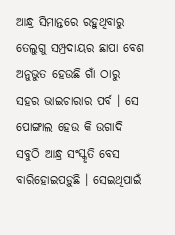ଆନ୍ଧ୍ର ସିମାନ୍ତରେ ରହୁଥିବାରୁ ତେଲୁଗୁ ସମ୍ପ୍ରଦାୟର ଛାପା ବେଶ ଅନୁଭୁତ ହେଉଛି ଗାଁ ଠାରୁ ସହର ଭାଇଚାରାର ପର୍ବ । ସେ ପୋଙ୍ଗାଲ ହେଉ କି ଉଗାଦି ସବୁଠି ଆନ୍ଧ୍ର ସଂସ୍କୃତି ବେସ ବାରିହୋଇପଡ଼ୁଛି । ସେଇଥିପାଇଁ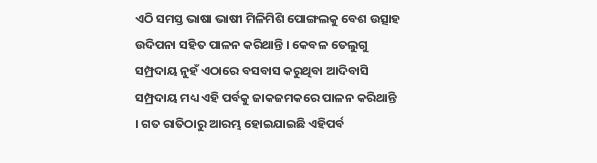ଏଠି ସମସ୍ତ ଭାଷା ଭାଷୀ ମିଳିମିଶି ପୋଙ୍ଗଲକୁ ବେଶ ଉତ୍ସାହ ଉଦିପନା ସହିତ ପାଳନ କରିଥାନ୍ତି । କେବଳ ତେଲୁଗୁ ସମ୍ପ୍ରଦାୟ ନୁହଁ ଏଠାରେ ବସବାସ କରୁଥିବା ଆଦିବାସି ସମ୍ପ୍ରଦାୟ ମଧ୍ୟ ଏହି ପର୍ବକୁ ଜାକଜମକରେ ପାଳନ କରିଥାନ୍ତି । ଗତ ରାତିଠାରୁ ଆରମ୍ଭ ହୋଇଯାଇଛି ଏହିପର୍ବ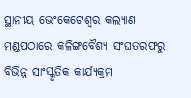ସ୍ଥାନୀୟ ଭେଂକେଟେଶ୍ୱର କଲ୍ୟାଣ ମଣ୍ଡପଠାରେ କଳିଙ୍ଗବୈଶ୍ୟ ସଂଘତରଫରୁ ବିଭିନ୍ନ ସାଂସ୍କୃତିକ କାର୍ଯ୍ୟକ୍ରମ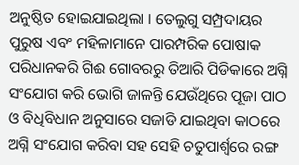ଅନୁଷ୍ଠିତ ହୋଇଯାଇଥିଲା । ତେଲୁଗୁ ସମ୍ପ୍ରଦାୟର ପୁରୁଷ ଏବଂ ମହିଳାମାନେ ପାରମ୍ପରିକ ପୋଷାକ ପରିଧାନକରି ଗିଈ ଗୋବରରୁ ତିଆରି ପିଡିକାରେ ଅଗ୍ନି ସଂଯୋଗ କରି ଭୋଗି ଜାଳନ୍ତି ଯେଉଁଥିରେ ପୂଜା ପାଠ ଓ ବିଧିବିଧାନ ଅନୁସାରେ ସଜାଡି ଯାଇଥିବା କାଠରେ ଅଗ୍ନି ସଂଯୋଗ କରିବା ସହ ସେହି ଚତୁପାର୍ଶ୍ୱରେ ରଙ୍ଗ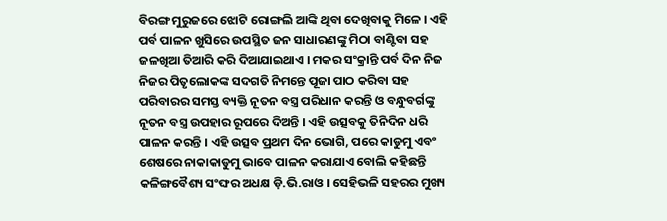ବିରଙ୍ଗ ମୁରୁଜରେ ଝୋଟି ରୋଙ୍ଗଲି ଆଙ୍କି ଥିବା ଦେଖିବାକୁ ମିଳେ । ଏହି ପର୍ବ ପାଳନ ଖୁସିରେ ଉପସ୍ଥିତ ଜନ ସାଧାରଣଙ୍କୁ ମିଠା ବାଣ୍ଟିବା ସହ ଜଳଖିଆ ତିଆରି କରି ଦିଆଯାଇଥାଏ । ମକର ସଂକ୍ରାନ୍ତି ପର୍ବ ଦିନ ନିଜ ନିଜର ପିତୃଲୋକଙ୍କ ସଦଗତି ନିମନ୍ତେ ପୂଜା ପାଠ କରିବା ସହ ପରିବାରର ସମସ୍ତ ବ୍ୟକ୍ତି ନୂତନ ବସ୍ତ୍ର ପରିଧାନ କରନ୍ତି ଓ ବନ୍ଧୁବର୍ଗଙ୍କୁ ନୂତନ ବସ୍ତ୍ର ଉପହାର ରୂପରେ ଦିଅନ୍ତି । ଏହି ଉତ୍ସବକୁ ତିନିଦିନ ଧରି ପାଳନ କରନ୍ତି । ଏହି ଉତ୍ସବ ପ୍ରଥମ ଦିନ ଭୋଗି, ପରେ କାଡୁମୁ ଏବଂ ଶେଷରେ ନାକାକାଡୁମୁ ଭାବେ ପାଳନ କରାଯାଏ ବୋଲି କହିଛନ୍ତି କଳିଙ୍ଗବୈଶ୍ୟ ସଂଙ୍ଘର ଅଧକ୍ଷ ଡ଼ି.ଭି.ରାଓ । ସେହିଭଳି ସହରର ମୁଖ୍ୟ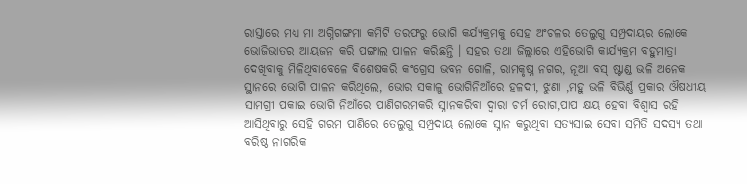ରାସ୍ତାରେ ମଧ୍ୟ ମା ଅଗ୍ନିଗଙ୍ଗମା କମିଟି ତରଫରୁ ଭୋଗି କର୍ଯ୍ୟକ୍ରମକୁ ସେହ ଅଂଚଳର ତେଲୁଗୁ ସମ୍ପ୍ରଦାୟର ଲୋକେ ଭୋଜିଭାତର ଆୟଜନ କରି ପଙ୍ଗାଲ ପାଳନ କରିଛନ୍ତି । ସହର ତଥା ଜିଲ୍ଲାରେ ଏହିଭୋଗି କାର୍ଯ୍ୟକ୍ରମ ବହୁମାତ୍ରା ଦେଖିବାକୁ ମିଳିଥିବାବେଳେ ବିଶେଷକରି କଂଗ୍ରେସ ଭବନ ଗୋଳି, ରାମକୃଷ୍ନ ନଗର, ନୂଆ ବସ୍ ଷ୍ଟାଣ୍ଡ ଭଳି ଅନେକ ସ୍ଥାନରେ ଭୋଗି ପାଳନ କରିଥିଲେ, ଭୋର ସକାଳୁ ଭୋଗିନିଆଁରେ ହଳଦୀ, ଝୁଣା ,ମହୁ ଭଳି ବିଭିର୍ଣ୍ଣ ପ୍ରକାର ଔଷଧୀୟ ସାମଗ୍ରୀ ପକାଇ ଭୋଗି ନିଆଁରେ ପାଣିଗରମକରି ସ୍ନାନକରିବା ଦ୍ୱାରା ଚର୍ମ ରୋଗ,ପାପ କ୍ଷୟ ହେବା ବିଶ୍ୱାସ ରହି ଆସିଥିବାରୁ ସେହି ଗରମ ପାଣିରେ ତେଲୁଗୁ ସମ୍ପ୍ରଦାୟ ଲୋକେ ସ୍ନାନ କରୁଥିବା ସତ୍ୟସାଇ ସେବା ସମିତି ସଦସ୍ୟ ତଥା ବରିଷ୍ଠ ନାଗରିକ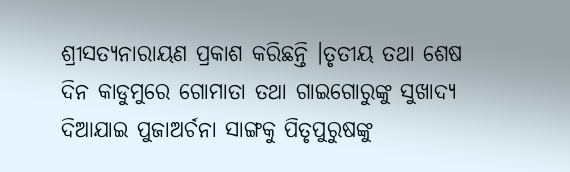ଶ୍ରୀସତ୍ୟନାରାୟଣ ପ୍ରକାଶ କରିଛନ୍ତି ।ତୃତୀୟ ତଥା ଶେଷ ଦିନ କାଡୁମୁରେ ଗୋମାତା ତଥା ଗାଇଗୋରୁଙ୍କୁ ସୁଖାଦ୍ୟ ଦିଆଯାଇ ପୁଜାଅର୍ଚନା ସାଙ୍ଗକୁ ପିତୃପୁରୁଷଙ୍କୁ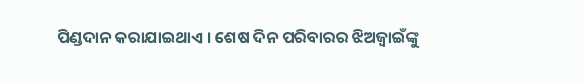ପିଣ୍ଡଦାନ କରାଯାଇଥାଏ । ଶେଷ ଦିନ ପରିବାରର ଝିଅଜ୍ୱାଇଁଙ୍କୁ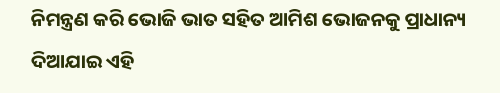ନିମନ୍ତ୍ରଣ କରି ଭୋଜି ଭାତ ସହିତ ଆମିଶ ଭୋଜନକୁ ପ୍ରାଧାନ୍ୟ ଦିଆଯାଇ ଏହି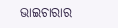ଭାଇଚାରାର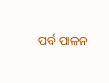ପର୍ବ ପାଳନ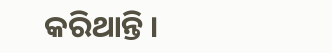କରିଥାନ୍ତି ।